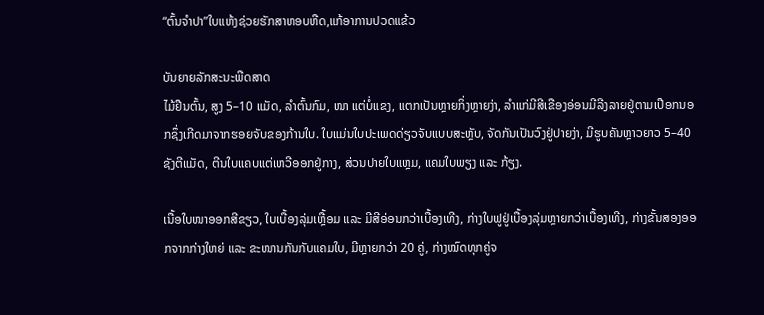“ຕົ້ນຈຳປາ”ໃບແຫ້ງຊ່ວຍຮັກສາຫອບຫືດ,ແກ້ອາການປວດແຂ້ວ

ບັນຍາຍລັກສະນະພືດສາດ
ໄມ້ຢືນຕົ້ນ, ສູງ 5–10 ແມັດ, ລຳຕົ້ນກົມ, ໜາ ແຕ່ບໍ່ແຂງ, ແຕກເປັນຫຼາຍກິ່ງຫຼາຍງ່າ, ລຳແກ່ມີສີເຂືອງອ່ອນມີລີງລາຍຢູ່ຕາມເປືອກນອກຊຶ່ງເກີດມາຈາກຮອຍຈັບຂອງກ້ານໃບ. ໃບແມ່ນໃບປະເພດດ່ຽວຈັບແບບສະຫຼັບ, ຈັດກັນເປັນວົງຢູ່ປາຍງ່າ, ມີຮູບຄັນຫຼາວຍາວ 5–40 ຊັງຕີແມັດ, ຕີນໃບແຄບແຕ່ເຫວີອອກຢູ່ກາງ, ສ່ວນປາຍໃບແຫຼມ, ແຄມໃບພຽງ ແລະ ກ້ຽງ.

ເນື້ອໃບໜາອອກສີຂຽວ, ໃບເບື້ອງລຸ່ມເຫຼື້ອມ ແລະ ມີສີອ່ອນກວ່າເບື້ອງເທີງ, ກ່າງໃບຟູຢູ່ເບື້ອງລຸ່ມຫຼາຍກວ່າເບື້ອງເທີງ, ກ່າງຂັ້ນສອງອອກຈາກກ່າງໃຫຍ່ ແລະ ຂະໜານກັນກັບແຄມໃບ, ມີຫຼາຍກວ່າ 20 ຄູ່, ກ່າງໝົດທຸກຄູ່ຈ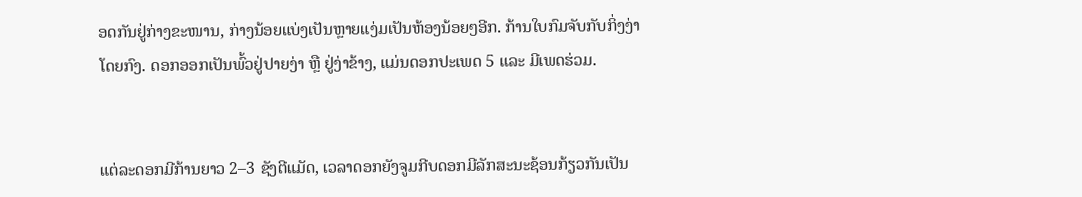ອດກັນຢູ່ກ່າງຂະໜານ, ກ່າງນ້ອຍແບ່ງເປັນຫຼາຍແງ່ມເປັນຫ້ອງນ້ອຍໆອີກ. ກ້ານໃບກົມຈັບກັບກິ່ງງ່າໂດຍກົງ. ດອກອອກເປັນພົ້ວຢູ່ປາຍງ່າ ຫຼື ຢູ່ງ່າຂ້າງ, ແມ່ນດອກປະເພດ 5 ແລະ ມີເພດຮ່ວມ.


ແຕ່ລະດອກມີກ້ານຍາວ 2–3 ຊັງຕີແມັດ, ເວລາດອກຍັງຈູມກີບດອກມີລັກສະນະຊ້ອນກ້ຽວກັນເປັນ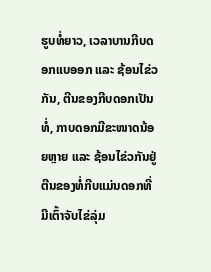ຮູບທໍ່ຍາວ, ເວລາບານກີບດອກແບອອກ ແລະ ຊ້ອນໄຂ່ວກັນ, ຕີນຂອງກີບດອກເປັນທໍ່, ກາບດອກມີຂະໜາດນ້ອຍຫຼາຍ ແລະ ຊ້ອນໄຂ່ວກັນຢູ່ຕີນຂອງທໍ່ກີບແມ່ນດອກທີ່ມີເຕົ້າຈັບໄຂ່ລຸ່ມ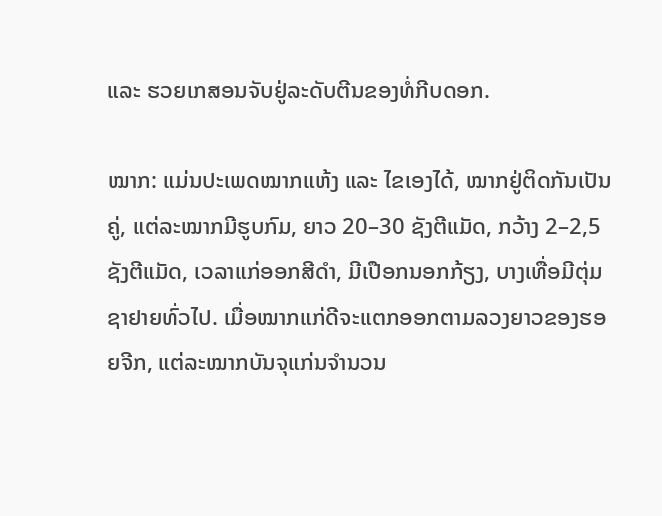ແລະ ຮວຍເກສອນຈັບຢູ່ລະດັບຕີນຂອງທໍ່ກີບດອກ.

ໝາກ: ແມ່ນປະເພດໝາກແຫ້ງ ແລະ ໄຂເອງໄດ້, ໝາກຢູ່ຕິດກັນເປັນຄູ່, ແຕ່ລະໝາກມີຮູບກົມ, ຍາວ 20–30 ຊັງຕີແມັດ, ກວ້າງ 2–2,5 ຊັງຕີແມັດ, ເວລາແກ່ອອກສີດຳ, ມີເປືອກນອກກ້ຽງ, ບາງເທື່ອມີຕຸ່ມຊາຢາຍທົ່ວໄປ. ເມື່ອໝາກແກ່ດີຈະແຕກອອກຕາມລວງຍາວຂອງຮອຍຈີກ, ແຕ່ລະໝາກບັນຈຸແກ່ນຈຳນວນ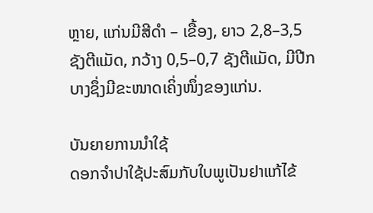ຫຼາຍ, ແກ່ນມີສີດຳ – ເຂື້ອງ, ຍາວ 2,8–3,5 ຊັງຕີແມັດ, ກວ້າງ 0,5–0,7 ຊັງຕີແມັດ, ມີປີກບາງຊຶ່ງມີຂະໜາດເຄິ່ງໜຶ່ງຂອງແກ່ນ.

ບັນຍາຍການນຳໃຊ້
ດອກຈຳປາໃຊ້ປະສົມກັບໃບພູເປັນຢາແກ້ໄຂ້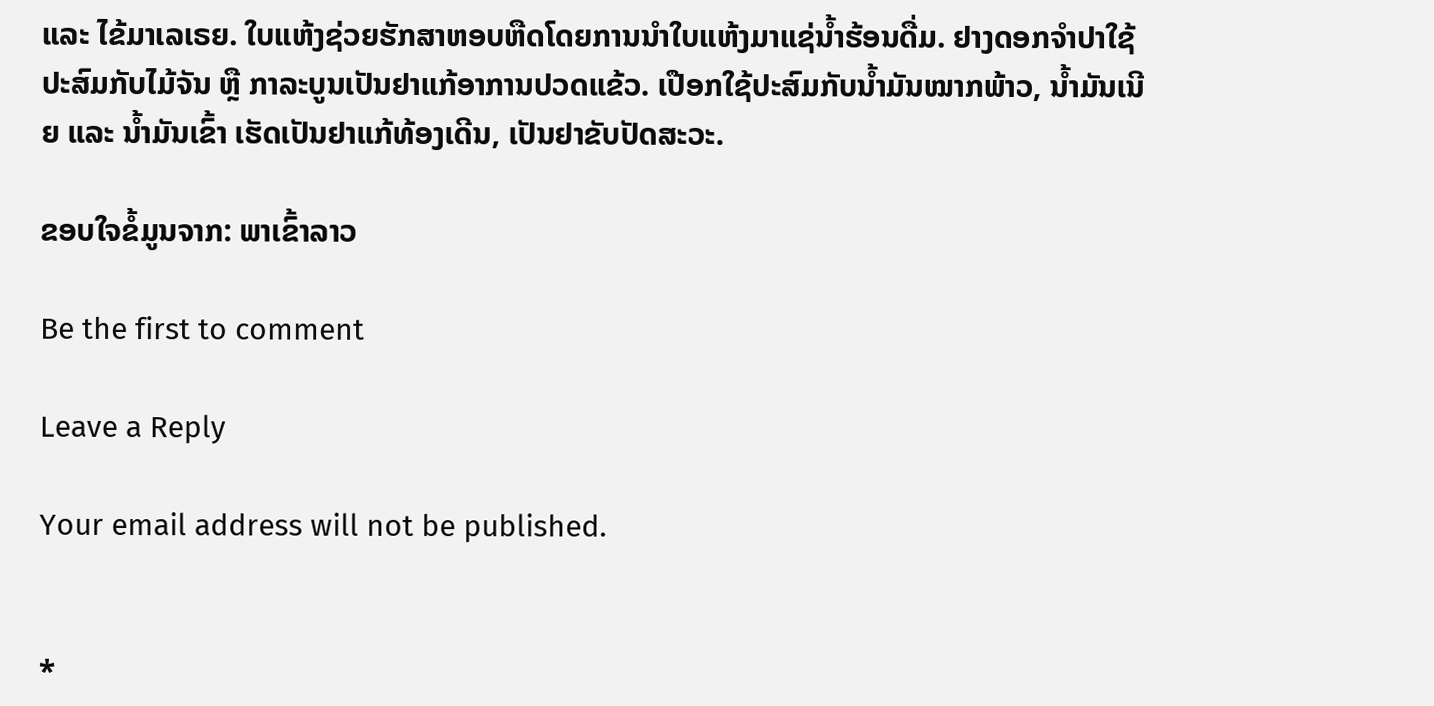ແລະ ໄຂ້ມາເລເຣຍ. ໃບແຫ້ງຊ່ວຍຮັກສາຫອບຫືດໂດຍການນຳໃບແຫ້ງມາແຊ່ນ້ຳຮ້ອນດື່ມ. ຢາງດອກຈຳປາໃຊ້ປະສົມກັບໄມ້ຈັນ ຫຼື ກາລະບູນເປັນຢາແກ້ອາການປວດແຂ້ວ. ເປືອກໃຊ້ປະສົມກັບນ້ຳມັນໝາກພ້າວ, ນ້ຳມັນເນີຍ ແລະ ນ້ຳມັນເຂົ້າ ເຮັດເປັນຢາແກ້ທ້ອງເດີນ, ເປັນຢາຂັບປັດສະວະ.

ຂອບໃຈຂໍ້ມູນຈາກ: ພາເຂົ້າລາວ

Be the first to comment

Leave a Reply

Your email address will not be published.


*